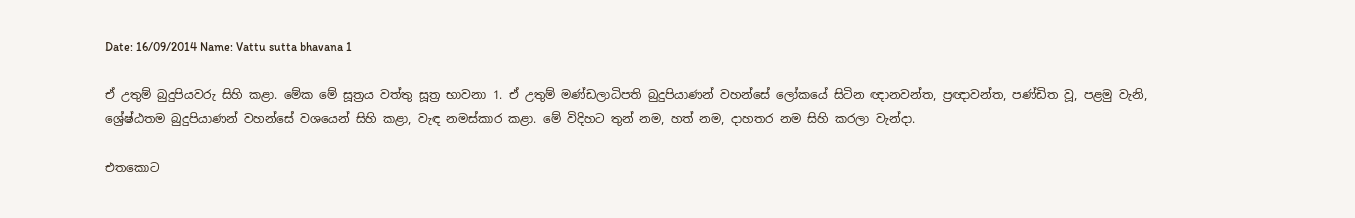Date: 16/09/2014 Name: Vattu sutta bhavana 1

ඒ උතුම් බුදුපියවරු සිහි කළා. මේක මේ සූත්‍රය වත්තු සූත්‍ර භාවනා 1. ඒ උතුම් මණ්ඩලාධිපති බුදුපියාණන් වහන්සේ ලෝකයේ සිටින ඥානවන්ත, ප්‍රඥාවන්ත, පණ්ඩිත වූ, පළමු වැනි, ශ්‍රේෂ්ඨතම බුදුපියාණන් වහන්සේ වශයෙන් සිහි කළා, වැඳ නමස්කාර කළා. මේ විදිහට තුන් නම, හත් නම, දාහතර නම සිහි කරලා වැන්දා.

එතකොට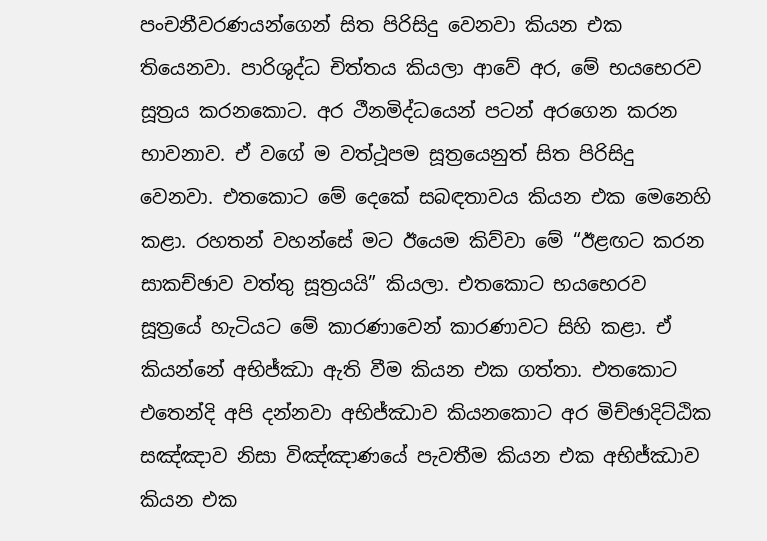පංචනීවරණයන්ගෙන් සිත පිරිසිදු වෙනවා කියන එක තියෙනවා. පාරිශුද්ධ චිත්තය කියලා ආවේ අර, මේ භයභෙරව සූත්‍රය කරනකොට. අර ථීනමිද්ධයෙන් පටන් අරගෙන කරන භාවනාව. ඒ වගේ ම වත්ථූපම සූත්‍රයෙනුත් සිත පිරිසිදු වෙනවා. එතකොට මේ දෙකේ සබඳතාවය කියන එක මෙනෙහි කළා. රහතන් වහන්සේ මට ඊයෙම කිව්වා මේ “ඊළඟට කරන සාකච්ඡාව වත්තු සූත්‍රයයි” කියලා. එතකොට භයභෙරව සූත්‍රයේ හැටියට මේ කාරණාවෙන් කාරණාවට සිහි කළා. ඒ කියන්නේ අභිජ්ඣා ඇති වීම කියන එක ගත්තා. එතකොට එතෙන්දි අපි දන්නවා අභිජ්ඣාව කියනකොට අර මිච්ඡාදිට්ඨික සඤ්ඤාව නිසා විඤ්ඤාණයේ පැවතීම කියන එක අභිජ්ඣාව කියන එක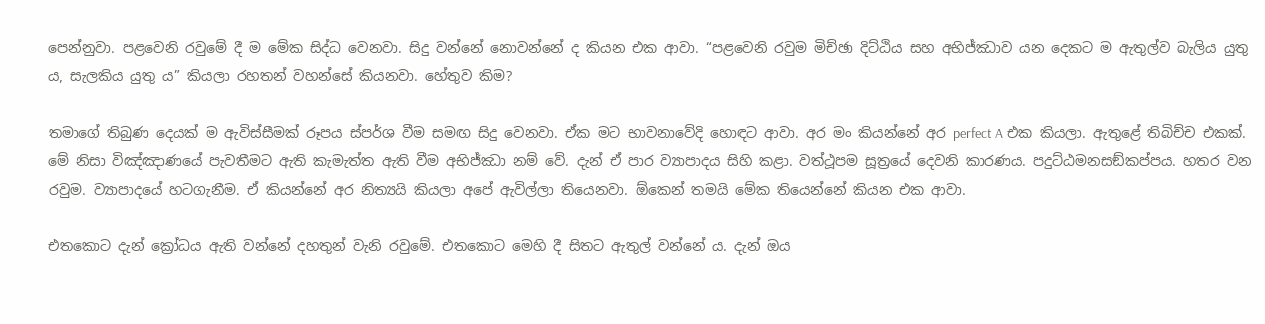පෙන්නුවා. පළවෙනි රවුමේ දී ම මේක සිද්ධ වෙනවා. සිදු වන්නේ නොවන්නේ ද කියන එක ආවා. “පළවෙනි රවුම මිච්ඡා දිට්ඨිය සහ අභිජ්ඣාව යන දෙකට ම ඇතුල්ව බැලිය යුතු ය, සැලකිය යුතු ය” කියලා රහතන් වහන්සේ කියනවා. හේතුව කිම?

තමාගේ තිබුණ දෙයක් ම ඇවිස්සීමක් රූපය ස්පර්ශ වීම සමඟ සිදු වෙනවා. ඒක මට භාවනාවේදි හොඳට ආවා. අර මං කියන්නේ අර perfect A එක කියලා. ඇතුළේ තිබිච්ච එකක්. මේ නිසා විඤ්ඤාණයේ පැවතීමට ඇති කැමැත්ත ඇති වීම අභිජ්ඣා නම් වේ. දැන් ඒ පාර ව්‍යාපාදය සිහි කළා. වත්ථූපම සූත්‍රයේ දෙවනි කාරණය. පදුට්ඨමනසඞ්කප්පය. හතර වන රවුම. ව්‍යාපාදයේ හටගැනීම. ඒ කියන්නේ අර නිත්‍යයි කියලා අපේ ඇවිල්ලා තියෙනවා. ඕකෙන් තමයි මේක තියෙන්නේ කියන එක ආවා.

එතකොට දැන් ක්‍රෝධය ඇති වන්නේ දහතුන් වැනි රවුමේ. එතකොට මෙහි දී සිතට ඇතුල් වන්නේ ය. දැන් ඔය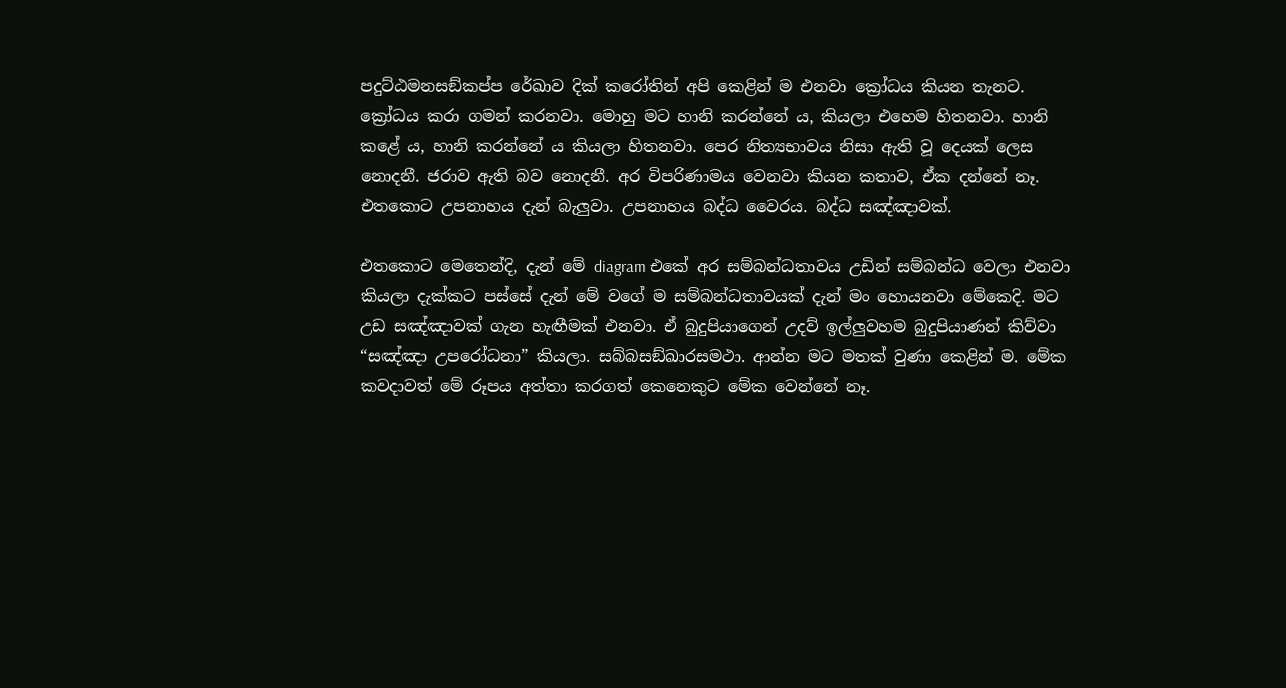පදුට්ඨමනසඞ්කප්ප රේඛාව දික් කරෝතින් අපි කෙළින් ම එනවා ක්‍රෝධය කියන තැනට. ක්‍රෝධය කරා ගමන් කරනවා. මොහු මට හානි කරන්නේ ය, කියලා එහෙම හිතනවා. හානි කළේ ය, හානි කරන්නේ ය කියලා හිතනවා. පෙර නිත්‍යභාවය නිසා ඇති වූ දෙයක් ලෙස නොදනී. ජරාව ඇති බව නොදනී. අර විපරිණාමය වෙනවා කියන කතාව, ඒක දන්නේ නෑ. එතකොට උපනාහය දැන් බැලුවා. උපනාහය බද්ධ වෛරය. බද්ධ සඤ්ඤාවක්.

එතකොට මෙතෙන්දි, දැන් මේ diagram එකේ අර සම්බන්ධතාවය උඩින් සම්බන්ධ වෙලා එනවා කියලා දැක්කට පස්සේ දැන් මේ වගේ ම සම්බන්ධතාවයක් දැන් මං හොයනවා මේකෙදි. මට උඩ සඤ්ඤාවක් ගැන හැඟීමක් එනවා. ඒ බුදුපියාගෙන් උදව් ඉල්ලුවහම බුදුපියාණන් කිව්වා “සඤ්ඤා උපරෝධනා” කියලා. සබ්‌බසඞ්‌ඛාරසමථා. ආන්න මට මතක් වුණා කෙළින් ම. මේක කවදාවත් මේ රූපය අත්තා කරගත් කෙනෙකුට මේක වෙන්නේ නෑ.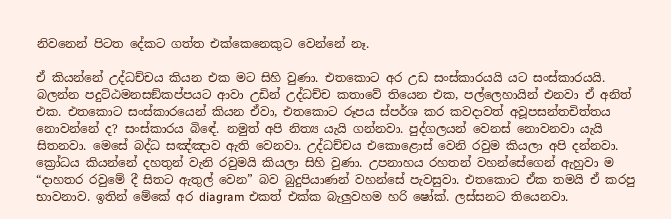නිවනෙන් පිටත දේකට ගත්ත එක්කෙනෙකුට වෙන්නේ නෑ.

ඒ කියන්නේ උද්ධච්චය කියන එක මට සිහි වුණා. එතකොට අර උඩ සංස්කාරයයි යට සංස්කාරයයි. බලන්න පදුට්ඨමනසඞ්කප්පයට ආවා උඩින් උද්ධච්ච කතාවේ තියෙන එක, පල්ලෙහායින් එනවා ඒ අනිත් එක. එතකොට සංස්කාරයෙන් කියන ඒවා, එතකොට රූපය ස්පර්ශ කර කවදාවත් අවූපසන්තචිත්තය නොවන්නේ ද? සංස්කාරය බිඳේ. නමුත් අපි නිත්‍ය යැයි ගන්නවා. පුද්ගලයන් වෙනස් නොවනවා යැයි සිතනවා. මෙසේ බද්ධ සඤ්ඤාව ඇති වෙනවා. උද්ධච්චය එකොළොස් වෙනි රවුම කියලා අපි දන්නවා. ක්‍රෝධය කියන්නේ දහතුන් වැනි රවුමයි කියලා සිහි වුණා. උපනාහය රහතන් වහන්සේගෙන් ඇහුවා ම “දාහතර රවුමේ දී සිතට ඇතුල් වෙන” බව බුදුපියාණන් වහන්සේ පැවසුවා. එතකොට ඒක තමයි ඒ කරපු භාවනාව. ඉතින් මේකේ අර diagram එකත් එක්ක බැලුවහම හරි ෂෝක්. ලස්සනට තියෙනවා.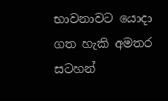භාවනාවට යොදා ගත හැකි අමතර සටහන්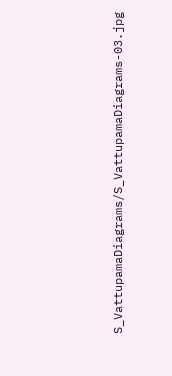S_VattupamaDiagrams/S_VattupamaDiagrams-03.jpg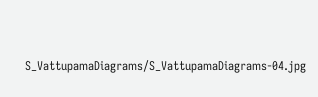S_VattupamaDiagrams/S_VattupamaDiagrams-04.jpg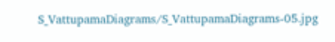S_VattupamaDiagrams/S_VattupamaDiagrams-05.jpg